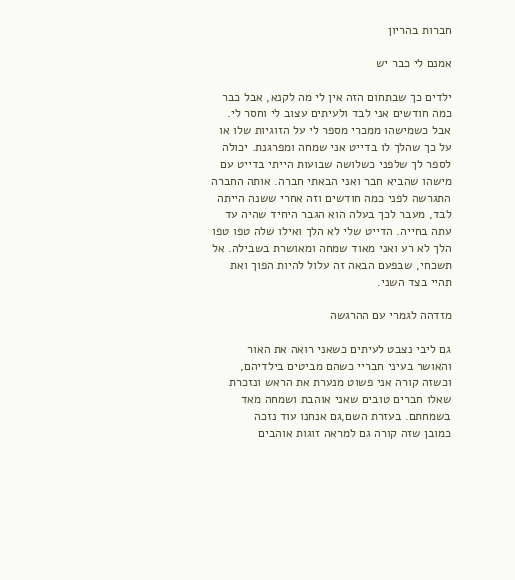חברות בהריון

אמנם לי כבר יש

ילדים כך שבתחום הזה אין לי מה לקנא, אבל כבר כמה חודשים אני לבד ולעיתים עצוב לי וחסר לי. אבל כשמישהו ממכרי מספר לי על הזוגיות שלו או על כך שהלך לו בדייט אני שמחה ומפרגנת. יכולה לספר לך שלפני כשלושה שבועות הייתי בדייט עם מישהו שהביא חבר ואני הבאתי חברה. אותה החברה התגרשה לפני כמה חודשים וזה אחרי ששנה הייתה לבד, מעבר לכך בעלה הוא הגבר היחיד שהיה עד עתה בחייה. הדייט שלי לא הלך ואילו שלה טפו טפו הלך לא רע ואני מאוד שמחה ומאושרת בשבילה. אל תשכחי, שבפעם הבאה זה עלול להיות הפוך ואת תהיי בצד השני.

מזדהה לגמרי עם ההרגשה

גם ליבי נצבט לעיתים כשאני רואה את האור והאושר בעיני חבריי כשהם מביטים בילדיהם, וכשזה קורה אני פשוט מנערת את הראש ונזכרת שאלו חברים טובים שאני אוהבת ושמחה מאד בשמחתם. בעזרת השם,גם אנחנו עוד נזכה
כמובן שזה קורה גם למראה זוגות אוהבים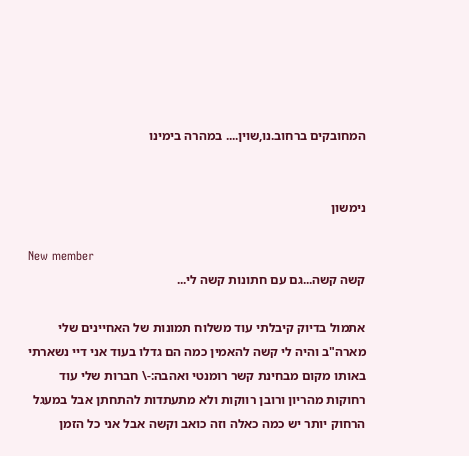המחובקים ברחוב.נו,שוין.... במהרה בימינו


נימשון

New member
קשה קשה...גם עם חתונות קשה לי...

אתמול בדיוק קיבלתי עוד משלוח תמונות של האחיינים שלי מארה"ב והיה לי קשה להאמין כמה הם גדלו בעוד אני דיי נשארתי באותו מקום מבחינת קשר רומנטי ואהבה:-\ חברות שלי עוד רחוקות מהריון ורובן רווקות ולא מתעתדות להתחתן אבל במעגל הרחוק יותר יש כמה כאלה וזה כואב וקשה אבל אני כל הזמן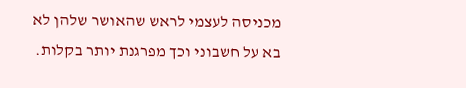מכניסה לעצמי לראש שהאושר שלהן לא בא על חשבוני וכך מפרגנת יותר בקלות.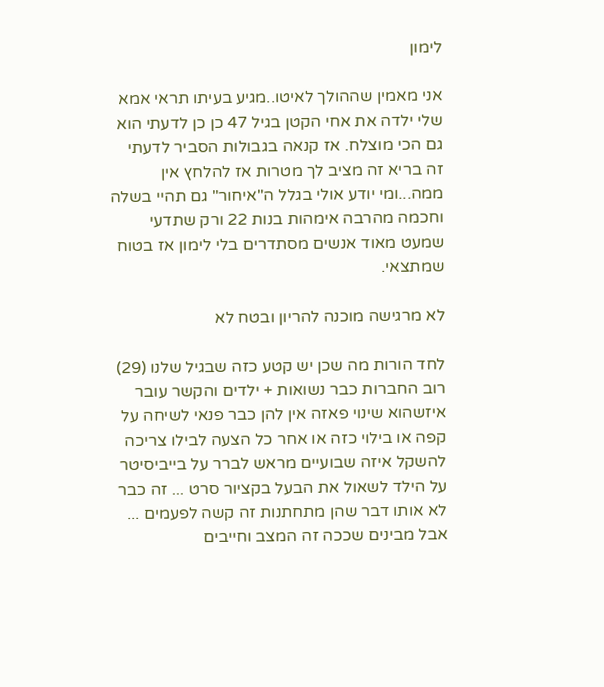לימון

אני מאמין שההולך לאיטו..מגיע בעיתו תראי אמא שלי ילדה את אחי הקטן בגיל 47 כן כן לדעתי הוא גם הכי מוצלח. אז קנאה בגבולות הסביר לדעתי זה בריא זה מציב לך מטרות אז להלחץ אין ממה...ומי יודע אולי בגלל ה"איחור" גם תהיי בשלה וחכמה מהרבה אימהות בנות 22 ורק שתדעי שמעט מאוד אנשים מסתדרים בלי לימון אז בטוח שמתצאי.

לא מרגישה מוכנה להריון ובטח לא

לחד הורות מה שכן יש קטע כזה שבגיל שלנו (29) רוב החברות כבר נשואות + ילדים והקשר עובר איזשהוא שינוי פאזה אין להן כבר פנאי לשיחה על קפה או בילוי כזה או אחר כל הצעה לבילו צריכה להשקל איזה שבועיים מראש לברר על בייביסיטר על הילד לשאול את הבעל בקציור סרט ... זה כבר לא אותו דבר שהן מתחתנות זה קשה לפעמים ... אבל מבינים שככה זה המצב וחייבים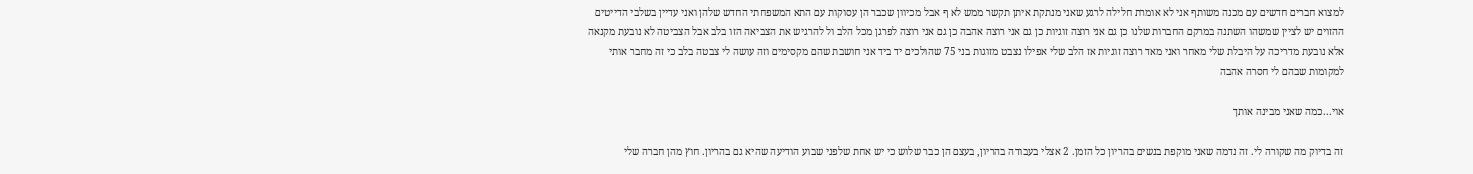למצוא חברים חדשים עם מכנה משותף אני לא אומרת חלילה לרגע שאני מנתקת איתן תקשר ממש לא ף אבל מכיוון שכבר הן עסוקות עם התא המשפחתי החדש שלהן ואני עדיין בשלבי הדייטים ההזוים יש לציין שמשהו השתנה במרקם החברות שלנו כן גם אני רוצה זוגיות כן גם אני רוצה אהבה כן גם אני רוצה לפרגן מכל הלב ול להרגיש את הצביאה הזו בלב אבל הצביטה לא נובעת מקנאה אלא נובעת מדריכה על היבלת שלי מאחר ואני מאד רוצה זוגיות אז הלב שלי אפילו נצבט מזוגות בני 75 שהולכים יד ביד אני חושבת שהם מקסימים וזה עושה לי צבטה בלב כי זה מחבר אותי למקומות שבהם לי חסרה אהבה

אוי...כמה שאני מבינה אותך

זה בדיוק מה שקורה לי. זה נדמה שאני מוקפת בנשים בהריון כל הזמן. 2 אצלי בעבודה בהריון, בעצם הן כבר שלוש כי יש אחת שלפני שבוע הודיעה שהיא גם בהריון. חוץ מהן חברה שלי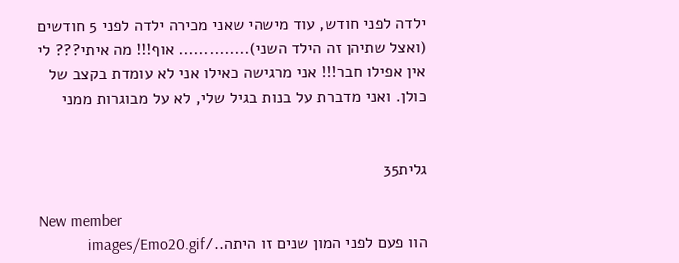ילדה לפני חודש, עוד מישהי שאני מכירה ילדה לפני 5 חודשים (ואצל שתיהן זה הילד השני).............. אוף!!! מה איתי??? לי אין אפילו חבר!!! אני מרגישה כאילו אני לא עומדת בקצב של כולן. ואני מדברת על בנות בגיל שלי, לא על מבוגרות ממני


גלית35

New member
הוו פעם לפני המון שנים זו היתה../images/Emo20.gif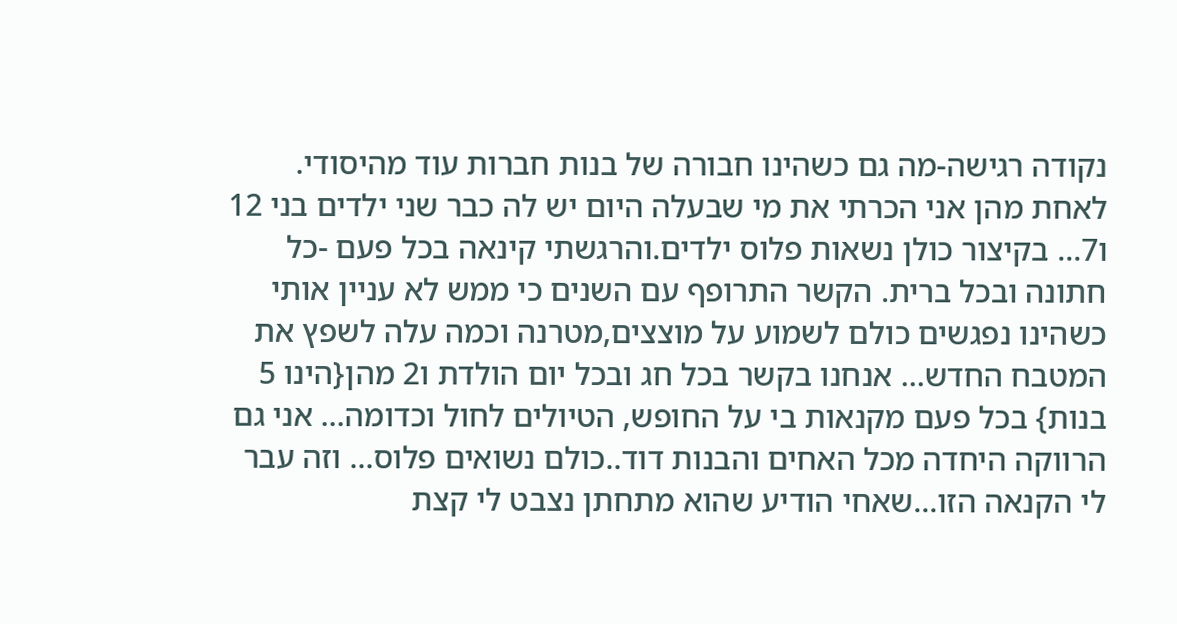נקודה רגישה-מה גם כשהינו חבורה של בנות חברות עוד מהיסודי. לאחת מהן אני הכרתי את מי שבעלה היום יש לה כבר שני ילדים בני 12 ו7... בקיצור כולן נשאות פלוס ילדים.והרגשתי קינאה בכל פעם -כל חתונה ובכל ברית. הקשר התרופף עם השנים כי ממש לא עניין אותי כשהינו נפגשים כולם לשמוע על מוצצים,מטרנה וכמה עלה לשפץ את המטבח החדש... אנחנו בקשר בכל חג ובכל יום הולדת ו2 מהן{הינו 5 בנות} בכל פעם מקנאות בי על החופש, הטיולים לחול וכדומה... אני גם הרווקה היחדה מכל האחים והבנות דוד..כולם נשואים פלוס... וזה עבר לי הקנאה הזו...שאחי הודיע שהוא מתחתן נצבט לי קצת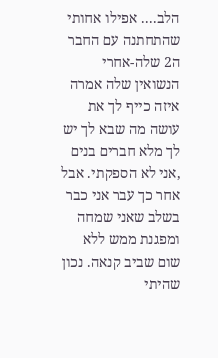הלב.... אפילו אחותי שהתחתנה עם החבר ה2 שלה-אחרי הנשואין שלה אמרה איזה כייף לך את עושה מה שבא לך יש לך מלא חברים בנים ,אני לא הספקתי. אבל אחר כך עבר אני כבר בשלב שאני שמחה ומפגנת ממש ללא שום שביב קנאה. נכון שהיתי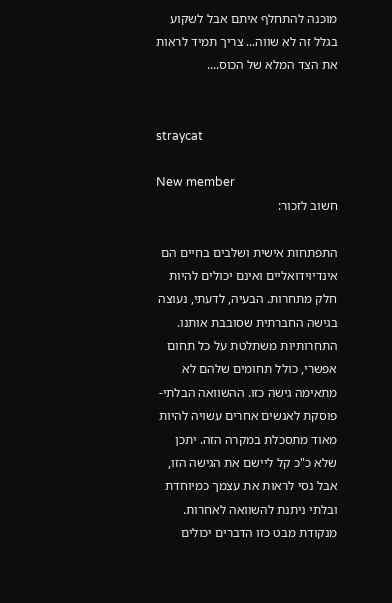מוכנה להתחלף איתם אבל לשקוע בגלל זה לא שווה... צריך תמיד לראות את הצד המלא של הכוס....


straycat

New member
חשוב לזכור:

התפתחות אישית ושלבים בחיים הם אינדיוידואליים ואינם יכולים להיות חלק מתחרות. הבעיה, לדעתי, נעוצה בגישה החברתית שסובבת אותנו. התחרותיות משתלטת על כל תחום אפשרי, כולל תחומים שלהם לא מתאימה גישה כזו. ההשוואה הבלתי-פוסקת לאנשים אחרים עשויה להיות מאוד מתסכלת במקרה הזה. יתכן שלא כ"כ קל ליישם את הגישה הזו, אבל נסי לראות את עצמך כמיוחדת ובלתי ניתנת להשוואה לאחרות. מנקודת מבט כזו הדברים יכולים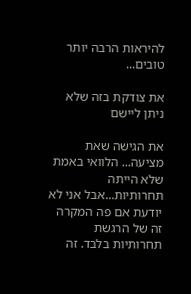להיראות הרבה יותר טובים...

את צודקת בזה שלא ניתן ליישם

את הגישה שאת מציעה... הלוואי באמת שלא הייתה תחרותיות...אבל אני לא יודעת אם פה המקרה זה של הרגשת תחרותיות בלבד. זה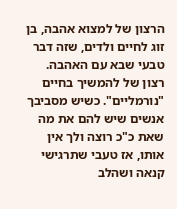הרצון של למצוא אהבה, בן זוג לחיים ולדים, שזה דבר טבעי שבא עם האהבה. רצון של להמשיך בחיים "נורמליים". כשיש מסביבך אנשים שיש להם את מה שאת כ"כ רוצה ולך אין אותו, אז טעבי שתרגישי קנאה ושהלב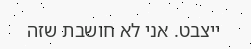ייצבט. אני לא חושבת שזה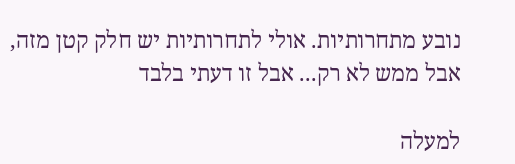נובע מתחרותיות. אולי לתחרותיות יש חלק קטן מזה, אבל ממש לא רק... אבל זו דעתי בלבד

למעלה